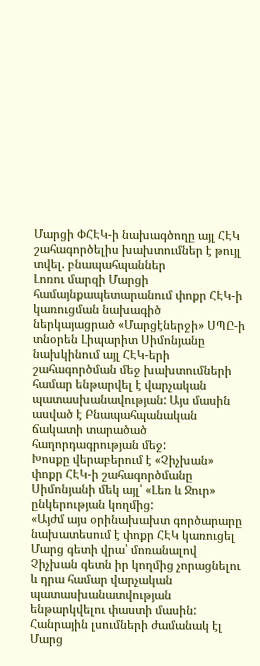Մարցի ՓՀԷԿ-ի նախագծողը այլ ՀԷԿ շահագործելիս խախտումներ է թույլ տվել. բնապահպաններ
Լոռու մարզի Մարցի համայնքապետարանում փոքր ՀԷԿ-ի կառուցման նախագիծ ներկայացրած «Մարցէներջի» ՍՊԸ-ի տնօրեն Լիպարիտ Սիմոնյանը նախկինում այլ ՀԷԿ-երի շահագործման մեջ խախտումների համար ենթարվել է վարչական պատասխանավության: Այս մասին ասված է Բնապահպանական ճակատի տարածած հաղորդագրության մեջ:
Խոսքը վերաբերում է «Չիչխան» փոքր ՀԷԿ-ի շահագործմանը Սիմոնյանի մեկ այլ՝ «Լեռ և Ջուր» ընկերության կողմից:
«Այժմ այս օրինախախտ գործարարը նախատեսում է փոքր ՀԷԿ կառուցել Մարց գետի վրա՝ մոռանալով Չիչխան գետն իր կողմից չորացնելու և դրա համար վարչական պատասխանատվության ենթարկվելու փաստի մասին: Հանրային լսումների ժամանակ էլ Մարց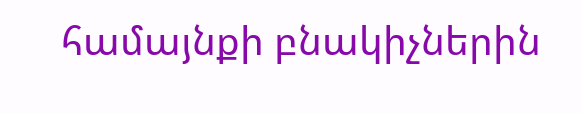համայնքի բնակիչներին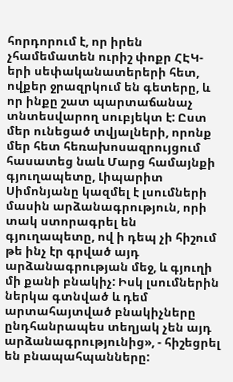հորդորում է, որ իրեն չհամեմատեն ուրիշ փոքր ՀԷԿ-երի սեփականատերերի հետ, ովքեր ջրազրկում են գետերը, և որ ինքը շատ պարտաճանաչ տնտեսվարող սուբյեկտ է: Ըստ մեր ունեցած տվյալների, որոնք մեր հետ հեռախոսազրույցում հասատեց նաև Մարց համայնքի գյուղապետը, Լիպարիտ Սիմոնյանը կազմել է լսումների մասին արձանագրություն, որի տակ ստորագրել են գյուղապետը, ով ի դեպ չի հիշում թե ինչ էր գրված այդ արձանագրության մեջ, և գյուղի մի քանի բնակիչ: Իսկ լսումներին ներկա գտնված և դեմ արտահայտված բնակիչները ընդհանրապես տեղյակ չեն այդ արձանագրությունից», - հիշեցրել են բնապահպանները: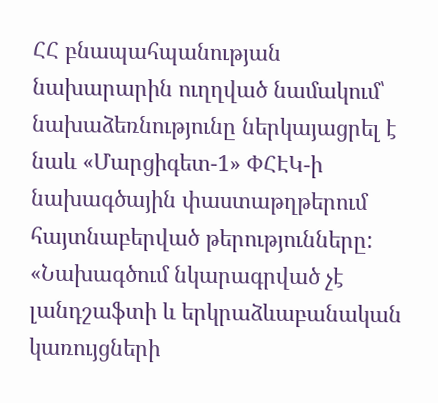ՀՀ բնապահպանության նախարարին ուղղված նամակում՝ նախաձեռնությունը ներկայացրել է նաև «Մարցիգետ-1» ՓՀԷԿ-ի նախագծային փաստաթղթերում հայտնաբերված թերությունները:
«Նախագծում նկարագրված չէ լանդշաֆտի և երկրաձևաբանական կառույցների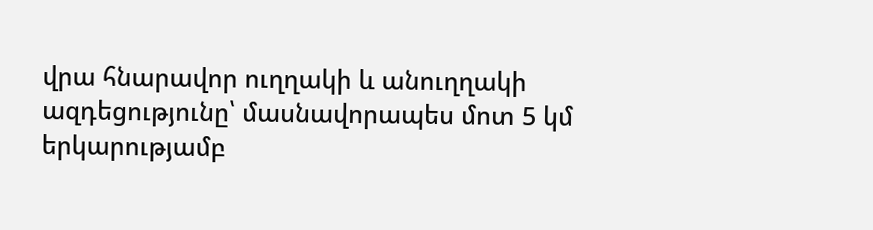վրա հնարավոր ուղղակի և անուղղակի ազդեցությունը՝ մասնավորապես մոտ 5 կմ երկարությամբ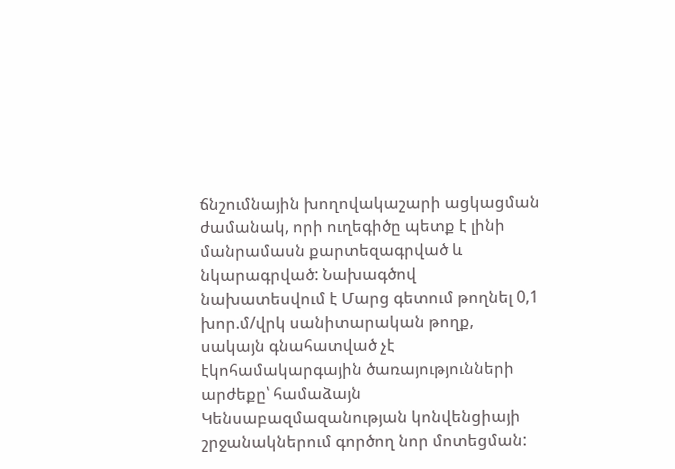ճնշումնային խողովակաշարի ացկացման ժամանակ, որի ուղեգիծը պետք է լինի մանրամասն քարտեզագրված և նկարագրված: Նախագծով նախատեսվում է Մարց գետում թողնել 0,1 խոր.մ/վրկ սանիտարական թողք, սակայն գնահատված չէ էկոհամակարգային ծառայությունների արժեքը՝ համաձայն Կենսաբազմազանության կոնվենցիայի շրջանակներում գործող նոր մոտեցման: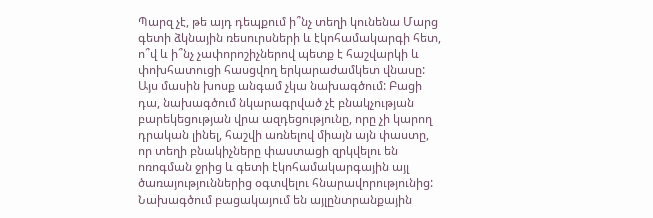Պարզ չէ, թե այդ դեպքում ի՞նչ տեղի կունենա Մարց գետի ձկնային ռեսուրսների և էկոհամակարգի հետ, ո՞վ և ի՞նչ չափորոշիչներով պետք է հաշվարկի և փոխհատուցի հասցվող երկարաժամկետ վնասը: Այս մասին խոսք անգամ չկա նախագծում: Բացի դա, նախագծում նկարագրված չէ բնակչության բարեկեցության վրա ազդեցությունը, որը չի կարող դրական լինել, հաշվի առնելով միայն այն փաստը, որ տեղի բնակիչները փաստացի զրկվելու են ոռոգման ջրից և գետի էկոհամակարգային այլ ծառայություններից օգտվելու հնարավորությունից: Նախագծում բացակայում են այլընտրանքային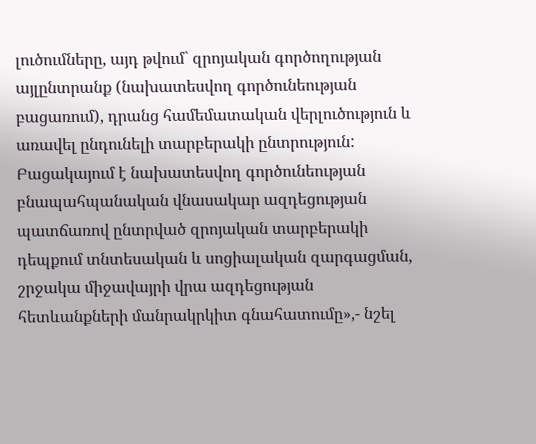լուծումները, այդ թվում` զրոյական գործողության այլընտրանք (նախատեսվող գործունեության բացառում), դրանց համեմատական վերլուծություն և առավել ընդունելի տարբերակի ընտրություն: Բացակայում է նախատեսվող գործունեության բնապահպանական վնասակար ազդեցության պատճառով ընտրված զրոյական տարբերակի դեպքում տնտեսական և սոցիալական զարգացման, շրջակա միջավայրի վրա ազդեցության հետևանքների մանրակրկիտ գնահատումը»,- նշել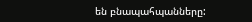են բնապահպանները: